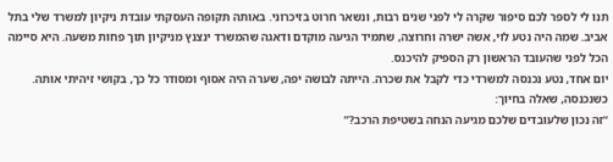תנו לי לספר לכם סיפור שקרה לי לפני שנים רבות, ונשאר חרוט בזיכרוני. באותה תקופה העסקתי עובדת ניקיון למשרד שלי בתל אביב. שמה היה נטע לוי, אשה ישרה וחרוצה, שתמיד הגיעה מוקדם ודאגה שהמשרד ינצנץ מניקיון תוך פחות משעה. היא סיימה הכל לפני שהעובד הראשון רק הספיק להיכנס.
יום אחד, נטע נכנסה למשרדי כדי לקבל את שכרה. הייתה לבושה יפה, שערה היה אסוף ומסודר כל כך, בקושי זיהיתי אותה. כשנכנסה, שאלה בחיוך:
“זה נכון שלעובדים שלכם מגיעה הנחה בשטיפת הרכב?”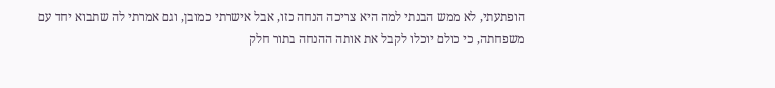הופתעתי, לא ממש הבנתי למה היא צריכה הנחה כזו, אבל אישרתי כמובן, וגם אמרתי לה שתבוא יחד עם משפחתה, כי כולם יוכלו לקבל את אותה ההנחה בתור חלק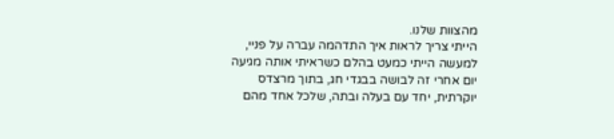מהצוות שלנו.
הייתי צריך לראות איך התדהמה עברה על פניי, למעשה הייתי כמעט בהלם כשראיתי אותה מגיעה יום אחרי זה לבושה בבגדי חג, בתוך מרצדס יוקרתית, יחד עם בעלה ובתה, שלכל אחד מהם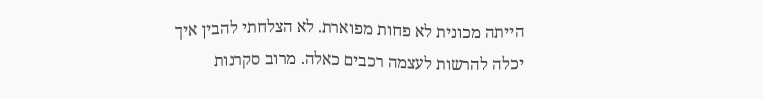הייתה מכונית לא פחות מפוארת. לא הצלחתי להבין איך יכלה להרשות לעצמה רכבים כאלה. מרוב סקרנות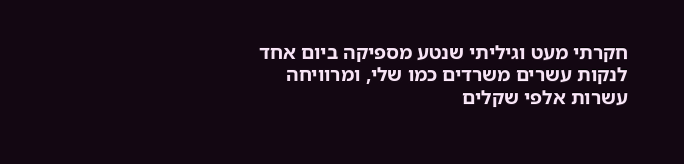חקרתי מעט וגיליתי שנטע מספיקה ביום אחד לנקות עשרים משרדים כמו שלי, ומרוויחה עשרות אלפי שקלים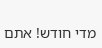מדי חודש! אתם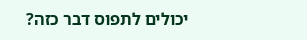יכולים לתפוס דבר כזה?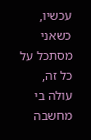עכשיו, כשאני מסתכל על כל זה, עולה בי מחשבה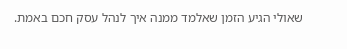שאולי הגיע הזמן שאלמד ממנה איך לנהל עסק חכם באמת.